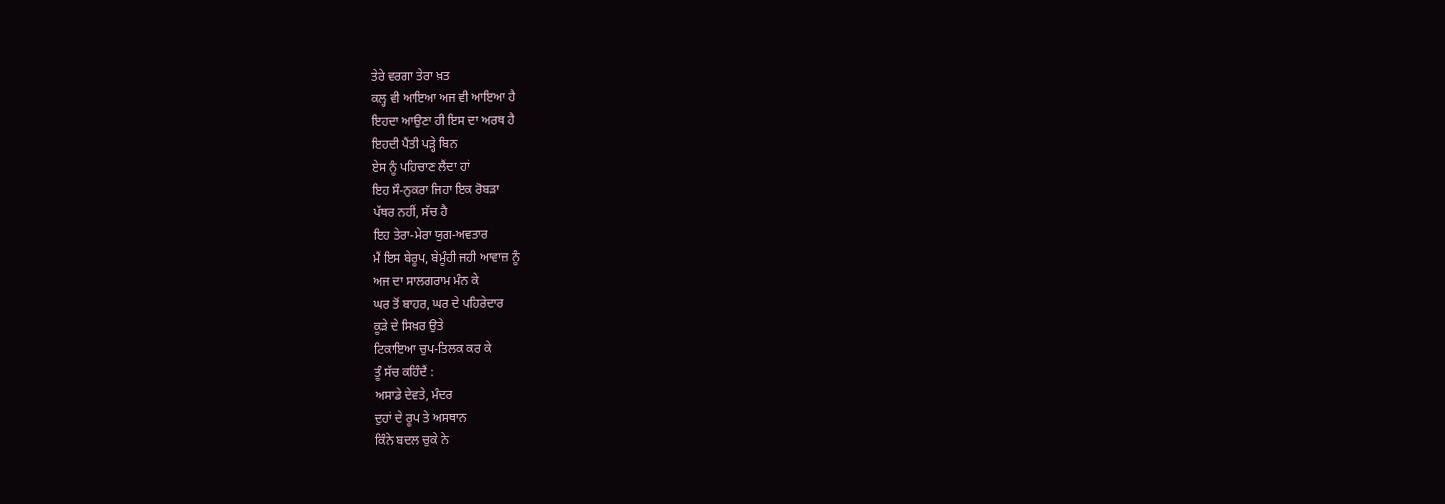ਤੇਰੇ ਵਰਗਾ ਤੇਰਾ ਖ਼ਤ
ਕਲ੍ਹ ਵੀ ਆਇਆ ਅਜ ਵੀ ਆਇਆ ਹੈ
ਇਹਦਾ ਆਉਣਾ ਹੀ ਇਸ ਦਾ ਅਰਥ ਹੈ
ਇਹਦੀ ਪੈਂਤੀ ਪੜ੍ਹੇ ਬਿਨ
ਏਸ ਨੂੰ ਪਹਿਚਾਣ ਲੈਂਦਾ ਹਾਂ
ਇਹ ਸੌ-ਨੁਕਰਾ ਜਿਹਾ ਇਕ ਰੋਬੜਾ
ਪੱਥਰ ਨਹੀਂ, ਸੱਚ ਹੈ
ਇਹ ਤੇਰਾ-ਮੇਰਾ ਯੁਗ-ਅਵਤਾਰ
ਮੈਂ ਇਸ ਬੇਰੂਪ, ਬੇਮੂੰਹੀ ਜਹੀ ਆਵਾਜ਼ ਨੂੰ
ਅਜ ਦਾ ਸਾਲਗਰਾਮ ਮੰਨ ਕੇ
ਘਰ ਤੋਂ ਬਾਹਰ, ਘਰ ਦੇ ਪਹਿਰੇਦਾਰ
ਕੂੜੇ ਦੇ ਸਿਖ਼ਰ ਉਤੇ
ਟਿਕਾਇਆ ਚੁਪ-ਤਿਲਕ ਕਰ ਕੇ
ਤੂੰ ਸੱਚ ਕਹਿੰਦੈਂ :
ਅਸਾਡੇ ਦੇਵਤੇ, ਮੰਦਰ
ਦੁਹਾਂ ਦੇ ਰੂਪ ਤੇ ਅਸਥਾਨ
ਕਿੰਨੇ ਬਦਲ ਚੁਕੇ ਨੇ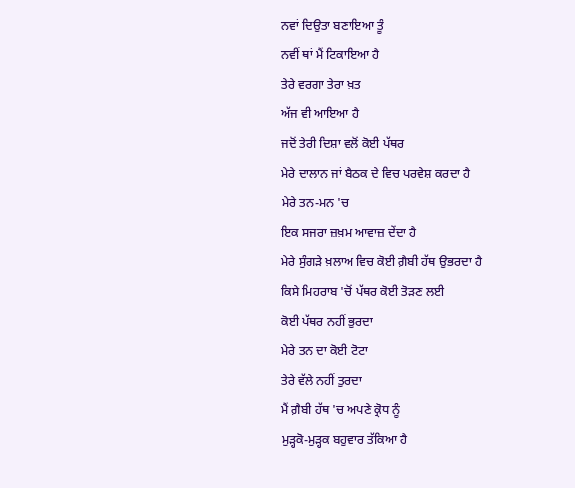ਨਵਾਂ ਦਿਉਤਾ ਬਣਾਇਆ ਤੂੰ
ਨਵੀਂ ਥਾਂ ਮੈਂ ਟਿਕਾਇਆ ਹੈ
ਤੇਰੇ ਵਰਗਾ ਤੇਰਾ ਖ਼ਤ
ਅੱਜ ਵੀ ਆਇਆ ਹੈ
ਜਦੋਂ ਤੇਰੀ ਦਿਸ਼ਾ ਵਲੋਂ ਕੋਈ ਪੱਥਰ
ਮੇਰੇ ਦਾਲਾਨ ਜਾਂ ਬੈਠਕ ਦੇ ਵਿਚ ਪਰਵੇਸ਼ ਕਰਦਾ ਹੈ
ਮੇਰੇ ਤਨ-ਮਨ 'ਚ
ਇਕ ਸਜਰਾ ਜ਼ਖ਼ਮ ਆਵਾਜ਼ ਦੇਂਦਾ ਹੈ
ਮੇਰੇ ਸੁੰਗੜੇ ਖ਼ਲਾਅ ਵਿਚ ਕੋਈ ਗ਼ੈਬੀ ਹੱਥ ਉਭਰਦਾ ਹੈ
ਕਿਸੇ ਮਿਹਰਾਬ 'ਚੋਂ ਪੱਥਰ ਕੋਈ ਤੋੜਣ ਲਈ
ਕੋਈ ਪੱਥਰ ਨਹੀਂ ਭੁਰਦਾ
ਮੇਰੇ ਤਨ ਦਾ ਕੋਈ ਟੋਟਾ
ਤੇਰੇ ਵੱਲੇ ਨਹੀਂ ਤੁਰਦਾ
ਮੈਂ ਗ਼ੈਬੀ ਹੱਥ 'ਚ ਅਪਣੇ ਕ੍ਰੋਧ ਨੂੰ
ਮੁੜ੍ਹਕੋ-ਮੁੜ੍ਹਕ ਬਹੁਵਾਰ ਤੱਕਿਆ ਹੈ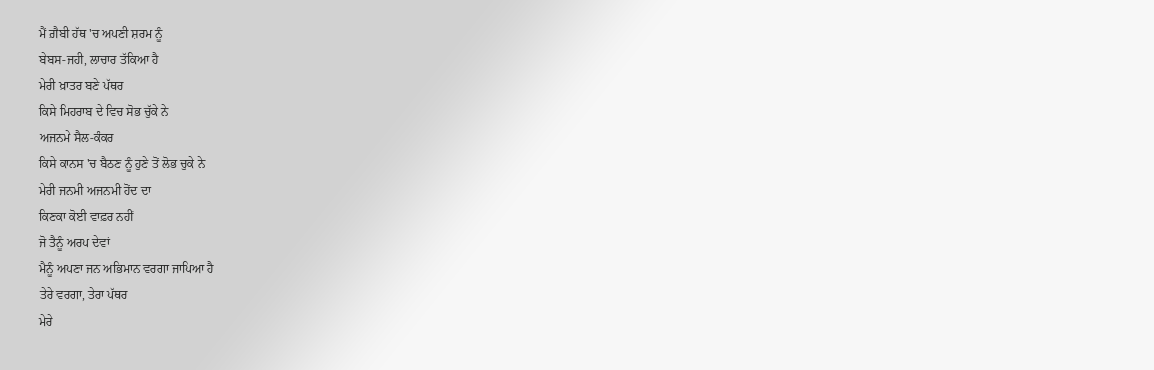ਮੈਂ ਗ਼ੈਬੀ ਹੱਥ 'ਚ ਅਪਣੀ ਸ਼ਰਮ ਨੂੰ
ਬੇਬਸ-ਜਹੀ, ਲਾਚਾਰ ਤੱਕਿਆ ਹੈ
ਮੇਰੀ ਖ਼ਾਤਰ ਬਣੇ ਪੱਥਰ
ਕਿਸੇ ਮਿਹਰਾਬ ਦੇ ਵਿਚ ਸੋਭ ਚੁੱਕੇ ਨੇ
ਅਜਨਮੇ ਸੈਲ-ਕੰਕਰ
ਕਿਸੇ ਕਾਨਸ 'ਚ ਬੈਠਣ ਨੂੰ ਹੁਣੇ ਤੋਂ ਲੋਭ ਚੁਕੇ ਨੇ
ਮੇਰੀ ਜਨਮੀ ਅਜਨਮੀ ਹੋਂਦ ਦਾ
ਕਿਣਕਾ ਕੋਈ ਵਾਫ਼ਰ ਨਹੀਂ
ਜੋ ਤੈਨੂੰ ਅਰਪ ਦੇਵਾਂ
ਮੈਨੂੰ ਅਪਣਾ ਜਨ ਅਭਿਮਾਨ ਵਰਗਾ ਜਾਪਿਆ ਹੈ
ਤੇਰੇ ਵਰਗਾ, ਤੇਰਾ ਪੱਥਰ
ਮੇਰੇ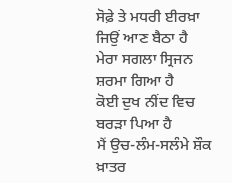ਸੋਫ਼ੇ ਤੇ ਮਧਰੀ ਈਰਖ਼ਾ ਜਿਉਂ ਆਣ ਬੈਠਾ ਹੈ
ਮੇਰਾ ਸਗਲਾ ਸ੍ਰਿਜਨ ਸ਼ਰਮਾ ਗਿਆ ਹੈ
ਕੋਈ ਦੁਖ ਨੀਂਦ ਵਿਚ ਬਰੜਾ ਪਿਆ ਹੈ
ਮੈਂ ਉਚ-ਲੰਮ-ਸਲੰਮੇ ਸ਼ੌਕ ਖ਼ਾਤਰ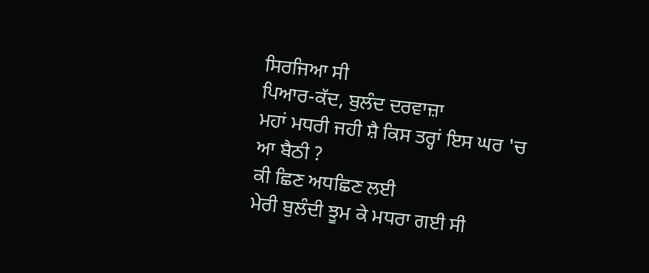ਸਿਰਜਿਆ ਸੀ
ਪਿਆਰ-ਕੱਦ, ਬੁਲੰਦ ਦਰਵਾਜ਼ਾ
ਮਹਾਂ ਮਧਰੀ ਜਹੀ ਸ਼ੈ ਕਿਸ ਤਰ੍ਹਾਂ ਇਸ ਘਰ 'ਚ
ਆ ਬੈਠੀ ?
ਕੀ ਛਿਣ ਅਧਛਿਣ ਲਈ
ਮੇਰੀ ਬੁਲੰਦੀ ਝੂਮ ਕੇ ਮਧਰਾ ਗਈ ਸੀ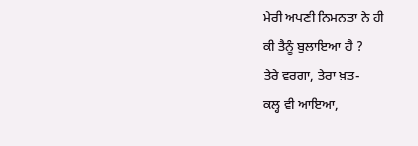ਮੇਰੀ ਅਪਣੀ ਨਿਮਨਤਾ ਨੇ ਹੀ
ਕੀ ਤੈਨੂੰ ਬੁਲਾਇਆ ਹੈ ?
ਤੇਰੇ ਵਰਗਾ, ਤੇਰਾ ਖ਼ਤ-
ਕਲ੍ਹ ਵੀ ਆਇਆ,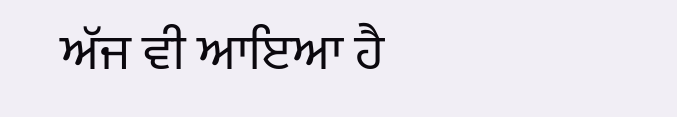ਅੱਜ ਵੀ ਆਇਆ ਹੈ